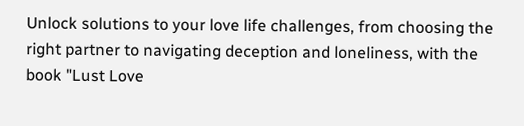Unlock solutions to your love life challenges, from choosing the right partner to navigating deception and loneliness, with the book "Lust Love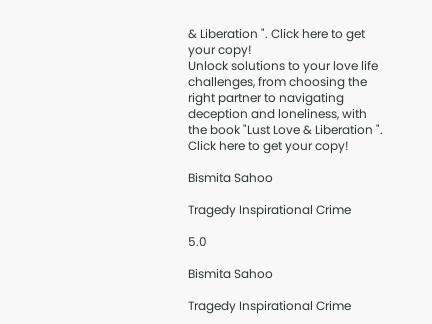& Liberation ". Click here to get your copy!
Unlock solutions to your love life challenges, from choosing the right partner to navigating deception and loneliness, with the book "Lust Love & Liberation ". Click here to get your copy!

Bismita Sahoo

Tragedy Inspirational Crime

5.0

Bismita Sahoo

Tragedy Inspirational Crime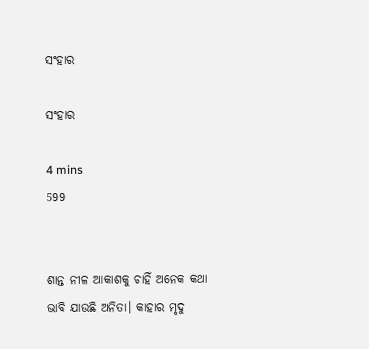ସଂହାର

ସଂହାର

4 mins
599


ଶାନ୍ତ ନୀଳ ଆକାଶକୁ ଚାହିଁ ଅନେକ କଥା ଭାବି ଯାଉଛି ଅନିତା। କାହାର ମୃଦୁ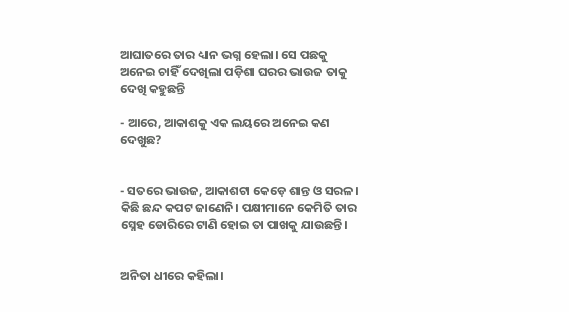ଆଘାତରେ ତାର ଧ୍ୟାନ ଭଗ୍ନ ହେଲା। ସେ ପଛକୁ ଅନେଇ ଚାହିଁ ଦେଖିଲା ପଡ଼ିଶା ଘରର ଭାଉଜ ତାକୁ ଦେଖି କହୁଛନ୍ତି

- ଆରେ, ଆକାଶକୁ ଏକ ଲୟରେ ଅନେଇ କଣ ଦେଖୁଛ?


- ସତରେ ଭାଉଜ, ଆକାଶଟା କେଡ଼େ ଶାନ୍ତ ଓ ସରଳ। କିଛି ଛନ୍ଦ କପଟ ଜାଣେନି। ପକ୍ଷୀମାନେ କେମିତି ତାର ସ୍ନେହ ଡୋରିରେ ଟାଣି ହୋଇ ତା ପାଖକୁ ଯାଉଛନ୍ତି।


ଅନିତା ଧୀରେ କହିଲା।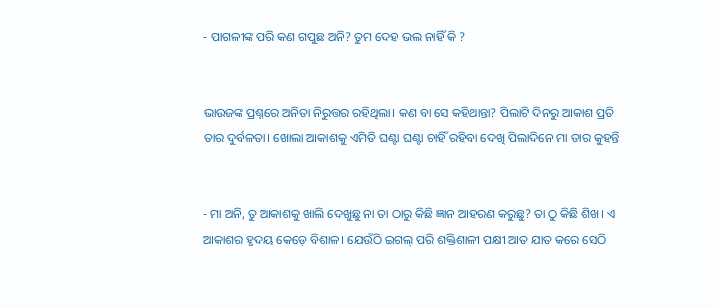- ପାଗଳୀଙ୍କ ପରି କଣ ଗପୁଛ ଅନି? ତୁମ ଦେହ ଭଲ ନାହିଁ କି ?


ଭାଉଜଙ୍କ ପ୍ରଶ୍ନରେ ଅନିତା ନିରୁତ୍ତର ରହିଥିଲା। କଣ ବା ସେ କହିଥାନ୍ତା? ପିଲାଟି ଦିନରୁ ଆକାଶ ପ୍ରତି ତାର ଦୁର୍ବଳତା। ଖୋଲା ଆକାଶକୁ ଏମିତି ଘଣ୍ଟା ଘଣ୍ଟା ଚାହିଁ ରହିବା ଦେଖି ପିଲାଦିନେ ମା ତାର କୁହନ୍ତି


- ମା ଅନି, ତୁ ଆକାଶକୁ ଖାଲି ଦେଖୁଛୁ ନା ତା ଠାରୁ କିଛି ଜ୍ଞାନ ଆହରଣ କରୁଛୁ? ତା ଠୁ କିଛି ଶିଖ। ଏ ଆକାଶର ହୃଦୟ କେଡ଼େ ବିଶାଳ। ଯେଉଁଠି ଇଗଲ୍ ପରି ଶକ୍ତିଶାଳୀ ପକ୍ଷୀ ଆତ ଯାତ କରେ ସେଠି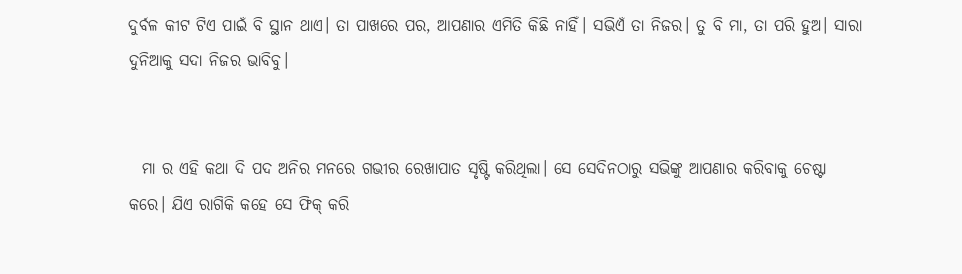ଦୁର୍ବଳ କୀଟ ଟିଏ ପାଇଁ ବି ସ୍ଥାନ ଥାଏ। ତା ପାଖରେ ପର, ଆପଣାର ଏମିତି କିଛି ନାହିଁ। ସଭିଏଁ ତା ନିଜର। ତୁ ବି ମା, ତା ପରି ହୁଅ। ସାରା ଦୁନିଆକୁ ସଦା ନିଜର ଭାବିବୁ।


  ମା ର ଏହି କଥା ଦି ପଦ ଅନିର ମନରେ ଗଭୀର ରେଖାପାତ ସୃଷ୍ଟି କରିଥିଲା। ସେ ସେଦିନଠାରୁ ସଭିଙ୍କୁ ଆପଣାର କରିବାକୁ ଚେଷ୍ଟା କରେ। ଯିଏ ରାଗିକି କହେ ସେ ଫିକ୍ କରି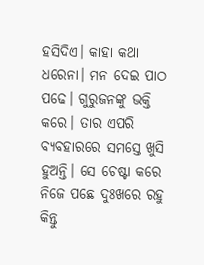ହସିଦିଏ। କାହା କଥା ଧରେନା। ମନ ଦେଇ ପାଠ ପଢେ। ଗୁରୁଜନଙ୍କୁ ଭକ୍ତି କରେ। ତାର ଏପରି ବ୍ୟବହାରରେ ସମସ୍ତେ ଖୁସି ହୁଅନ୍ତି। ସେ ଚେଷ୍ଟା କରେ ନିଜେ ପଛେ ଦୁଃଖରେ ରହୁ କିନ୍ତୁ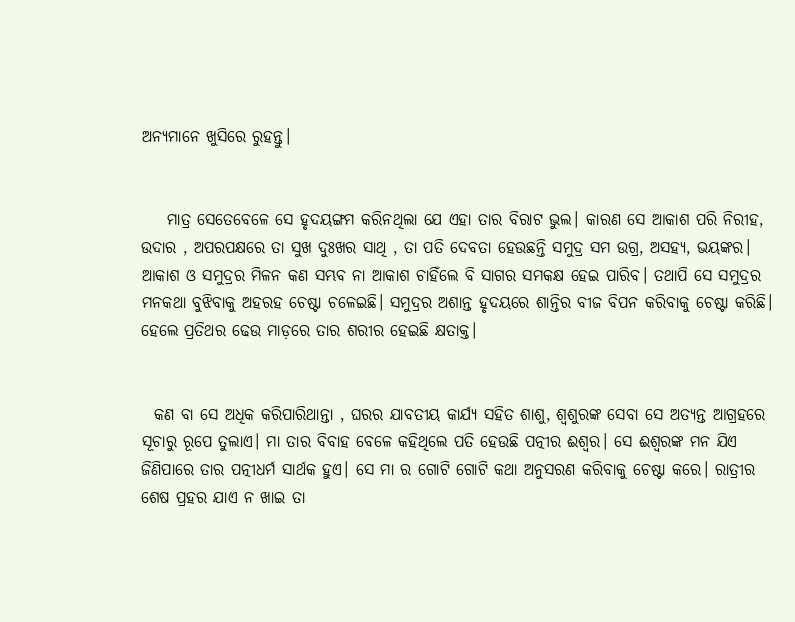ଅନ୍ୟମାନେ ଖୁସିରେ ରୁହନ୍ତୁ।


    ମାତ୍ର ସେତେବେଳେ ସେ ହୃଦୟଙ୍ଗମ କରିନଥିଲା ଯେ ଏହା ତାର ବିରାଟ ଭୁଲ। କାରଣ ସେ ଆକାଶ ପରି ନିରୀହ, ଉଦାର , ଅପରପକ୍ଷରେ ତା ସୁଖ ଦୁଃଖର ସାଥି , ତା ପତି ଦେବତା ହେଉଛନ୍ତି ସମୁଦ୍ର ସମ ଉଗ୍ର, ଅସହ୍ୟ, ଭୟଙ୍କର। ଆକାଶ ଓ ସମୁଦ୍ରର ମିଳନ କଣ ସମ୍ଭବ ନା ଆକାଶ ଚାହିଁଲେ ବି ସାଗର ସମକକ୍ଷ ହେଇ ପାରିବ। ତଥାପି ସେ ସମୁଦ୍ରର ମନକଥା ବୁଝିବାକୁ ଅହରହ ଚେଷ୍ଟା ଚଳେଇଛି। ସମୁଦ୍ରର ଅଶାନ୍ତ ହୃଦୟରେ ଶାନ୍ତିର ବୀଜ ବିପନ କରିବାକୁ ଚେଷ୍ଟା କରିଛି। ହେଲେ ପ୍ରତିଥର ଢେଉ ମାଡ଼ରେ ତାର ଶରୀର ହେଇଛି କ୍ଷତାକ୍ତ।


  କଣ ବା ସେ ଅଧିକ କରିପାରିଥାନ୍ତା , ଘରର ଯାବତୀୟ କାର୍ଯ୍ୟ ସହିତ ଶାଶୁ, ଶ୍ୱଶୁରଙ୍କ ସେବା ସେ ଅତ୍ୟନ୍ତ ଆଗ୍ରହରେ ସୂଚାରୁ ରୂପେ ତୁଲାଏ। ମା ତାର ବିବାହ ବେଳେ କହିଥିଲେ ପତି ହେଉଛି ପତ୍ନୀର ଈଶ୍ୱର। ସେ ଈଶ୍ୱରଙ୍କ ମନ ଯିଏ ଜିଣିପାରେ ତାର ପତ୍ନୀଧର୍ମ ସାର୍ଥକ ହୁଏ। ସେ ମା ର ଗୋଟି ଗୋଟି କଥା ଅନୁସରଣ କରିବାକୁ ଚେଷ୍ଟା କରେ। ରାତ୍ରୀର ଶେଷ ପ୍ରହର ଯାଏ ନ ଖାଇ ତା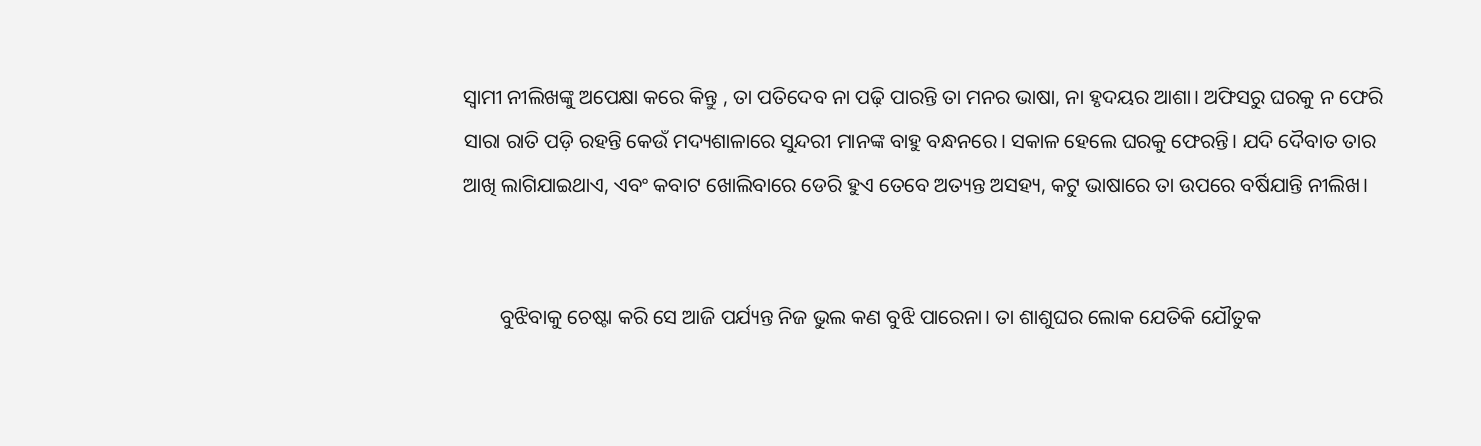ସ୍ୱାମୀ ନୀଲିଖଙ୍କୁ ଅପେକ୍ଷା କରେ କିନ୍ତୁ , ତା ପତିଦେବ ନା ପଢ଼ି ପାରନ୍ତି ତା ମନର ଭାଷା, ନା ହୃଦୟର ଆଶା। ଅଫିସରୁ ଘରକୁ ନ ଫେରି ସାରା ରାତି ପଡ଼ି ରହନ୍ତି କେଉଁ ମଦ୍ୟଶାଳାରେ ସୁନ୍ଦରୀ ମାନଙ୍କ ବାହୁ ବନ୍ଧନରେ। ସକାଳ ହେଲେ ଘରକୁ ଫେରନ୍ତି। ଯଦି ଦୈବାତ ତାର ଆଖି ଲାଗିଯାଇଥାଏ, ଏବଂ କବାଟ ଖୋଲିବାରେ ଡେରି ହୁଏ ତେବେ ଅତ୍ୟନ୍ତ ଅସହ୍ୟ, କଟୁ ଭାଷାରେ ତା ଉପରେ ବର୍ଷିଯାନ୍ତି ନୀଲିଖ।


       ବୁଝିବାକୁ ଚେଷ୍ଟା କରି ସେ ଆଜି ପର୍ଯ୍ୟନ୍ତ ନିଜ ଭୁଲ କଣ ବୁଝି ପାରେନା। ତା ଶାଶୁଘର ଲୋକ ଯେତିକି ଯୌତୁକ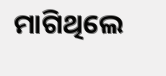ମାଗିଥିଲେ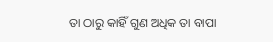ତା ଠାରୁ କାହିଁ ଗୁଣ ଅଧିକ ତା ବାପା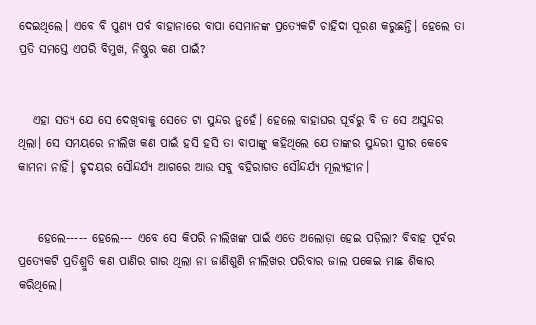ଦେଇଥିଲେ। ଏବେ ବି ପୁଣ୍ୟ ପର୍ବ ବାହାନାରେ ବାପା ସେମାନଙ୍କ ପ୍ରତ୍ୟେକଟି ଚାହିଦା ପୂରଣ କରୁଛନ୍ତି। ହେଲେ ତା ପ୍ରତି ସମସ୍ତେ ଏପରି ବିମୁଖ, ନିଷ୍ଠୁର କଣ ପାଇଁ?


   ଏହା ସତ୍ୟ ଯେ ସେ ଦେଖିବାକୁ ସେତେ ଟା ସୁନ୍ଦର ନୁହେଁ। ହେଲେ ବାହାଘର ପୂର୍ବରୁ ବି ତ ସେ ଅସୁନ୍ଦର ଥିଲା। ସେ ସମୟରେ ନୀଲିଖ କଣ ପାଇଁ ହସି ହସି ତା ବାପାଙ୍କୁ କହିଥିଲେ ଯେ ତାଙ୍କର ସୁନ୍ଦରୀ ସ୍ତ୍ରୀର କେବେ କାମନା ନାହିଁ। ହୃଦୟର ସୌନ୍ଦର୍ଯ୍ୟ ଆଗରେ ଆଉ ସବୁ ବହିରାଗତ ସୌନ୍ଦର୍ଯ୍ୟ ମୂଲ୍ୟହୀନ।


    ହେଲେ----- ହେଲେ--- ଏବେ ସେ କିପରି ନୀଲିଖଙ୍କ ପାଇଁ ଏତେ ଅଲୋଡ଼ା ହେଇ ପଡ଼ିଲା? ବିବାହ ପୂର୍ବର ପ୍ରତ୍ୟେକଟି ପ୍ରତିଶ୍ରୁତି କଣ ପାଣିର ଗାର ଥିଲା ନା ଜାଣିଶୁଣି ନୀଲିଖର ପରିବାର ଜାଲ ପକେଇ ମାଛ ଶିକାର କରିଥିଲେ।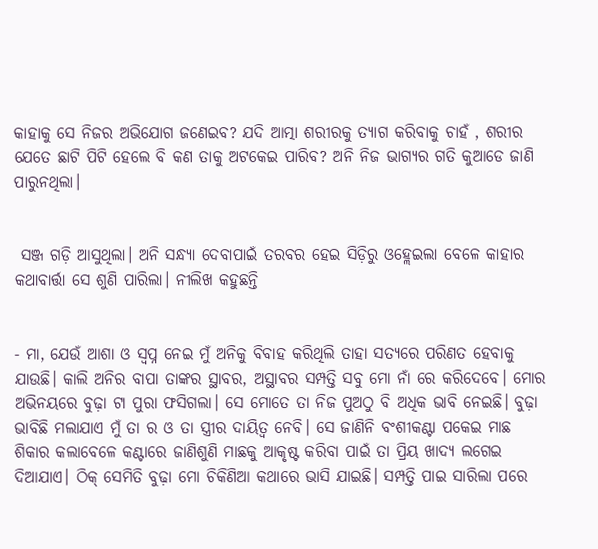କାହାକୁ ସେ ନିଜର ଅଭିଯୋଗ ଜଣେଇବ? ଯଦି ଆତ୍ମା ଶରୀରକୁ ତ୍ୟାଗ କରିବାକୁ ଚାହଁ , ଶରୀର ଯେତେ ଛାଟି ପିଟି ହେଲେ ବି କଣ ତାକୁ ଅଟକେଇ ପାରିବ? ଅନି ନିଜ ଭାଗ୍ୟର ଗତି କୁଆଡେ ଜାଣି ପାରୁନଥିଲା।


 ସଞ୍ଜ ଗଡ଼ି ଆସୁଥିଲା। ଅନି ସନ୍ଧ୍ୟା ଦେବାପାଇଁ ତରବର ହେଇ ସିଡ଼ିରୁ ଓହ୍ଲେଇଲା ବେଳେ କାହାର କଥାବାର୍ତ୍ତା ସେ ଶୁଣି ପାରିଲା। ନୀଲିଖ କହୁଛନ୍ତି


- ମା, ଯେଉଁ ଆଶା ଓ ସ୍ୱପ୍ନ ନେଇ ମୁଁ ଅନିକୁ ବିବାହ କରିଥିଲି ତାହା ସତ୍ୟରେ ପରିଣତ ହେବାକୁ ଯାଉଛି। କାଲି ଅନିର ବାପା ତାଙ୍କର ସ୍ଥାବର, ଅସ୍ଥାବର ସମ୍ପତ୍ତି ସବୁ ମୋ ନାଁ ରେ କରିଦେବେ। ମୋର ଅଭିନୟରେ ବୁଢ଼ା ଟା ପୁରା ଫସିଗଲା। ସେ ମୋତେ ତା ନିଜ ପୁଅଠୁ ବି ଅଧିକ ଭାବି ନେଇଛି। ବୁଢ଼ା ଭାବିଛି ମଲାଯାଏ ମୁଁ ତା ର ଓ ତା ସ୍ତ୍ରୀର ଦାୟିତ୍ୱ ନେବି। ସେ ଜାଣିନି ବଂଶୀକଣ୍ଟା ପକେଇ ମାଛ ଶିକାର କଲାବେଳେ କଣ୍ଟାରେ ଜାଣିଶୁଣି ମାଛକୁ ଆକୃଷ୍ଟ କରିବା ପାଇଁ ତା ପ୍ରିୟ ଖାଦ୍ୟ ଲଗେଇ ଦିଆଯାଏ। ଠିକ୍ ସେମିତି ବୁଢ଼ା ମୋ ଚିକିଣିଆ କଥାରେ ଭାସି ଯାଇଛି। ସମ୍ପତ୍ତି ପାଇ ସାରିଲା ପରେ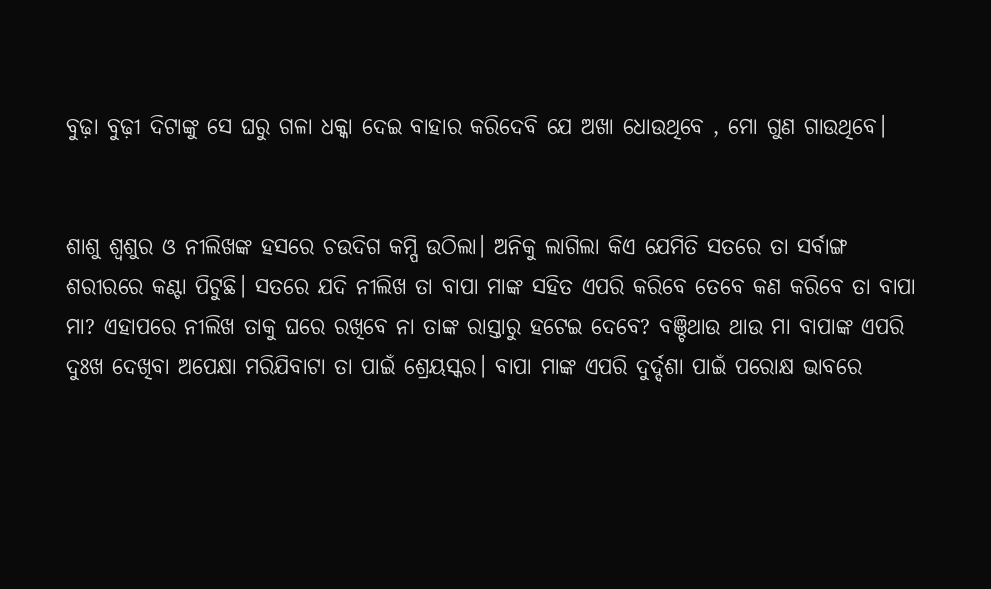ବୁଢ଼ା ବୁଢ଼ୀ ଦିଟାଙ୍କୁ ସେ ଘରୁ ଗଳା ଧକ୍କା ଦେଇ ବାହାର କରିଦେବି ଯେ ଅଖା ଧୋଉଥିବେ , ମୋ ଗୁଣ ଗାଉଥିବେ।


ଶାଶୁ ଶ୍ୱଶୁର ଓ ନୀଲିଖଙ୍କ ହସରେ ଚଉଦିଗ କମ୍ପି ଉଠିଲା। ଅନିକୁ ଲାଗିଲା କିଏ ଯେମିତି ସତରେ ତା ସର୍ବାଙ୍ଗ ଶରୀରରେ କଣ୍ଟା ପିଟୁଛି। ସତରେ ଯଦି ନୀଲିଖ ତା ବାପା ମାଙ୍କ ସହିତ ଏପରି କରିବେ ତେବେ କଣ କରିବେ ତା ବାପା ମା? ଏହାପରେ ନୀଲିଖ ତାକୁ ଘରେ ରଖିବେ ନା ତାଙ୍କ ରାସ୍ତାରୁ ହଟେଇ ଦେବେ? ବଞ୍ଚିଥାଉ ଥାଉ ମା ବାପାଙ୍କ ଏପରି ଦୁଃଖ ଦେଖିବା ଅପେକ୍ଷା ମରିଯିବାଟା ତା ପାଇଁ ଶ୍ରେୟସ୍କର। ବାପା ମାଙ୍କ ଏପରି ଦୁର୍ଦ୍ଦଶା ପାଇଁ ପରୋକ୍ଷ ଭାବରେ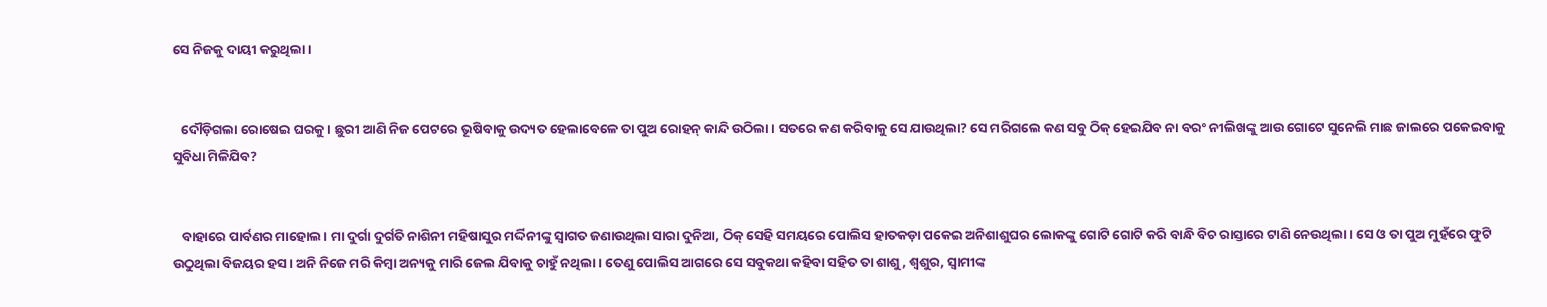ସେ ନିଜକୁ ଦାୟୀ କରୁଥିଲା।


   ଦୌଡ଼ିଗଲା ରୋଷେଇ ଘରକୁ। ଛୁରୀ ଆଣି ନିଜ ପେଟରେ ଭୂଷିବାକୁ ଉଦ୍ୟତ ହେଲାବେଳେ ତା ପୁଅ ରୋହନ୍ କାନ୍ଦି ଉଠିଲା। ସତରେ କଣ କରିବାକୁ ସେ ଯାଉଥିଲା? ସେ ମରିଗଲେ କଣ ସବୁ ଠିକ୍ ହେଇଯିବ ନା ବରଂ ନୀଲିଖଙ୍କୁ ଆଉ ଗୋଟେ ସୁନେଲି ମାଛ ଜାଲରେ ପକେଇବାକୁ ସୁବିଧା ମିଳିଯିବ?


   ବାହାରେ ପାର୍ବଣର ମାହୋଲ। ମା ଦୁର୍ଗା ଦୁର୍ଗତି ନାଶିନୀ ମହିଷାସୁର ମର୍ଦ୍ଦିନୀଙ୍କୁ ସ୍ୱାଗତ ଜଣାଉଥିଲା ସାରା ଦୁନିଆ, ଠିକ୍ ସେହି ସମୟରେ ପୋଲିସ ହାତକଡ଼ା ପକେଇ ଅନିଶାଶୁଘର ଲୋକଙ୍କୁ ଗୋଟି ଗୋଟି କରି ବାନ୍ଧି ବିଚ ରାସ୍ତାରେ ଟାଣି ନେଉଥିଲା। ସେ ଓ ତା ପୁଅ ମୁହଁରେ ଫୁଟି ଉଠୁଥିଲା ବିଜୟର ହସ। ଅନି ନିଜେ ମରି କିମ୍ବା ଅନ୍ୟକୁ ମାରି ଜେଲ ଯିବାକୁ ଚାହୁଁ ନଥିଲା। ତେଣୁ ପୋଲିସ ଆଗରେ ସେ ସବୁକଥା କହିବା ସହିତ ତା ଶାଶୁ, ଶ୍ୱଶୁର, ସ୍ୱାମୀଙ୍କ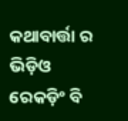କଥାବାର୍ତ୍ତା ର ଭିଡ଼ିଓ ରେକଡ଼ିଂ ବି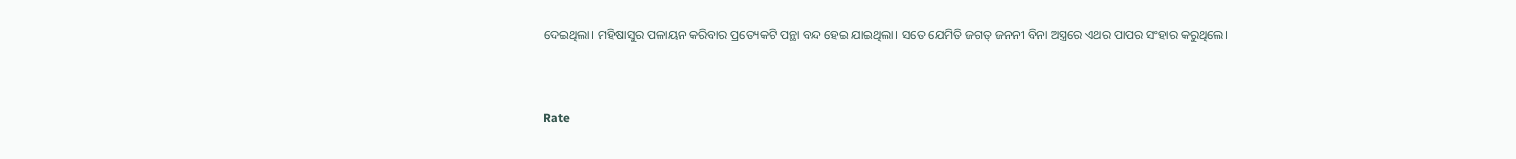ଦେଇଥିଲା। ମହିଷାସୁର ପଳାୟନ କରିବାର ପ୍ରତ୍ୟେକଟି ପନ୍ଥା ବନ୍ଦ ହେଇ ଯାଇଥିଲା। ସତେ ଯେମିତି ଜଗତ୍ ଜନନୀ ବିନା ଅସ୍ତ୍ରରେ ଏଥର ପାପର ସଂହାର କରୁଥିଲେ।



Rate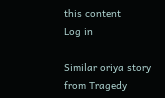this content
Log in

Similar oriya story from Tragedy